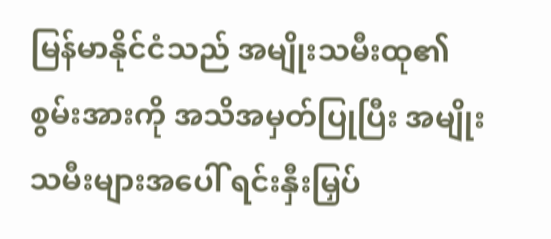မြန်မာနိုင်ငံသည် အမျိုးသမီးထု၏ စွမ်းအားကို အသိအမှတ်ပြုပြီး အမျိုးသမီးများအပေါ် ရင်းနှီးမြှပ်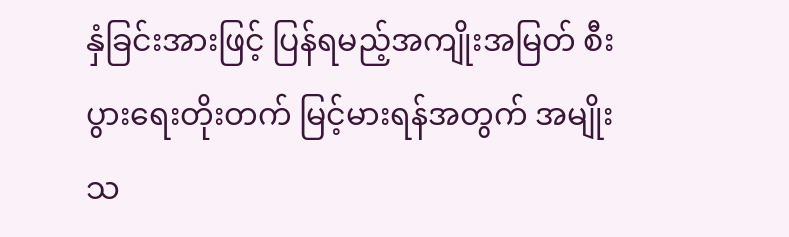နှံခြင်းအားဖြင့် ပြန်ရမည့်အကျိုးအမြတ် စီးပွားရေးတိုးတက် မြင့်မားရန်အတွက် အမျိုးသ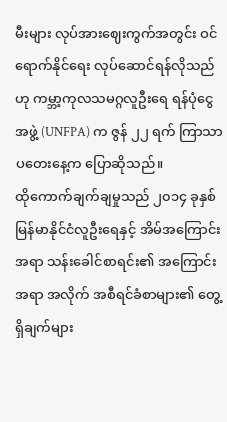မီးများ လုပ်အားဈေးကွက်အတွင်း ဝင်ရောက်နိုင်ရေး လုပ်ဆောင်ရန်လိုသည်ဟု ကမ္ဘာ့ကုလသမဂ္ဂလူဦးရေ ရန်ပုံငွေအဖွဲ့ (UNFPA) က ဇွန် ၂၂ ရက် ကြာသာပတေးနေ့က ပြောဆိုသည်။
ထိုကောက်ချက်ချမှုသည် ၂၀၁၄ ခုနှစ် မြန်မာနိုင်ငံလူဦးရေနှင့် အိမ်အကြောင်းအရာ သန်းခေါင်စာရင်း၏ အကြောင်းအရာ အလိုက် အစီရင်ခံစာများ၏ တွေ့ရှိချက်များ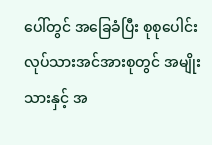ပေါ်တွင် အခြေခံပြီး စုစုပေါင်းလုပ်သားအင်အားစုတွင် အမျိုးသားနှင့် အ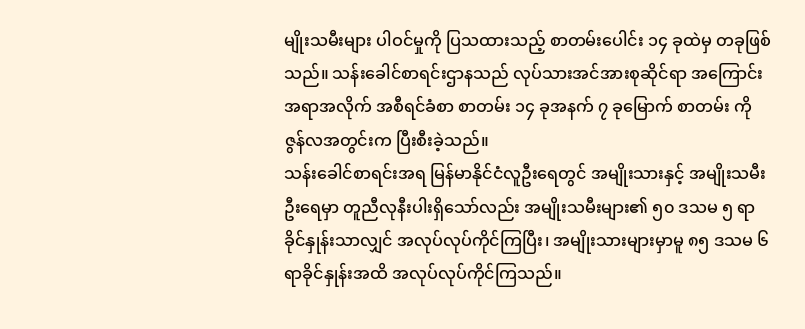မျိုးသမီးများ ပါဝင်မှုကို ပြသထားသည့် စာတမ်းပေါင်း ၁၄ ခုထဲမှ တခုဖြစ်သည်။ သန်းခေါင်စာရင်းဌာနသည် လုပ်သားအင်အားစုဆိုင်ရာ အကြောင်းအရာအလိုက် အစီရင်ခံစာ စာတမ်း ၁၄ ခုအနက် ၇ ခုမြောက် စာတမ်း ကို ဇွန်လအတွင်းက ပြီးစီးခဲ့သည်။
သန်းခေါင်စာရင်းအရ မြန်မာနိုင်ငံလူဦးရေတွင် အမျိုးသားနှင့် အမျိုးသမီးဦးရေမှာ တူညီလုနီးပါးရှိသော်လည်း အမျိုးသမီးများ၏ ၅၀ ဒသမ ၅ ရာခိုင်နှုန်းသာလျှင် အလုပ်လုပ်ကိုင်ကြပြီး၊ အမျိုးသားများမှာမူ ၈၅ ဒသမ ၆ ရာခိုင်နှုန်းအထိ အလုပ်လုပ်ကိုင်ကြသည်။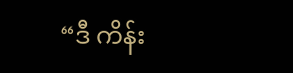“ဒီ ကိန်း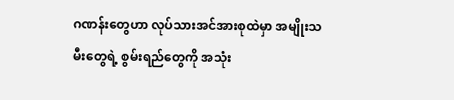ဂဏန်းတွေဟာ လုပ်သားအင်အားစုထဲမှာ အမျိုးသမီးတွေရဲ့ စွမ်းရည်တွေကို အသုံး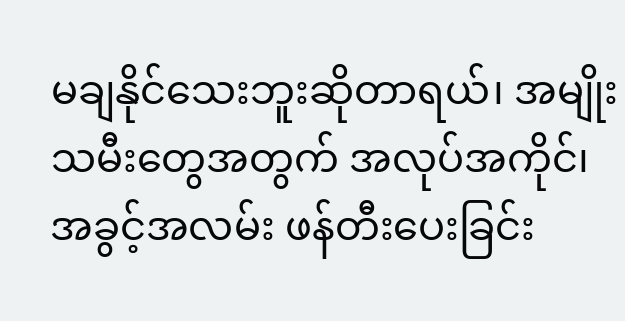မချနိုင်သေးဘူးဆိုတာရယ်၊ အမျိုးသမီးတွေအတွက် အလုပ်အကိုင်၊ အခွင့်အလမ်း ဖန်တီးပေးခြင်း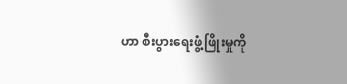ဟာ စီးပွားရေးဖွံ့ဖြိုးမှုကို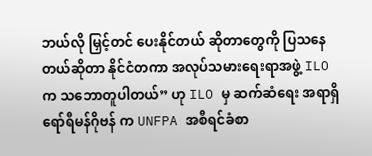ဘယ်လို မြှင့်တင် ပေးနိုင်တယ် ဆိုတာတွေကို ပြသနေတယ်ဆိုတာ နိုင်ငံတကာ အလုပ်သမားရေးရာအဖွဲ့ ILO က သဘောတူပါတယ်” ဟု ILO မှ ဆက်ဆံရေး အရာရှိ ရော်ရီမန်ဂိုဗန် က UNFPA အစီရင်ခံစာ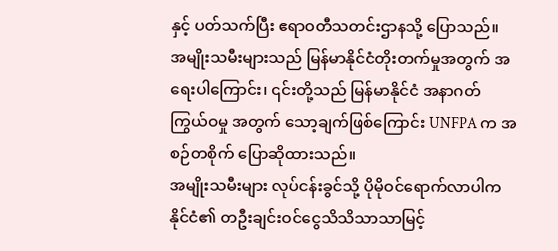နှင့် ပတ်သက်ပြီး ဧရာဝတီသတင်းဌာနသို့ ပြောသည်။
အမျိုးသမီးများသည် မြန်မာနိုင်ငံတိုးတက်မှုအတွက် အရေးပါကြောင်း၊ ၎င်းတို့သည် မြန်မာနိုင်ငံ အနာဂတ် ကြွယ်ဝမှု အတွက် သော့ချက်ဖြစ်ကြောင်း UNFPA က အစဉ်တစိုက် ပြောဆိုထားသည်။
အမျိုးသမီးများ လုပ်ငန်းခွင်သို့ ပိုမိုဝင်ရောက်လာပါက နိုင်ငံ၏ တဦးချင်းဝင်ငွေသိသိသာသာမြင့်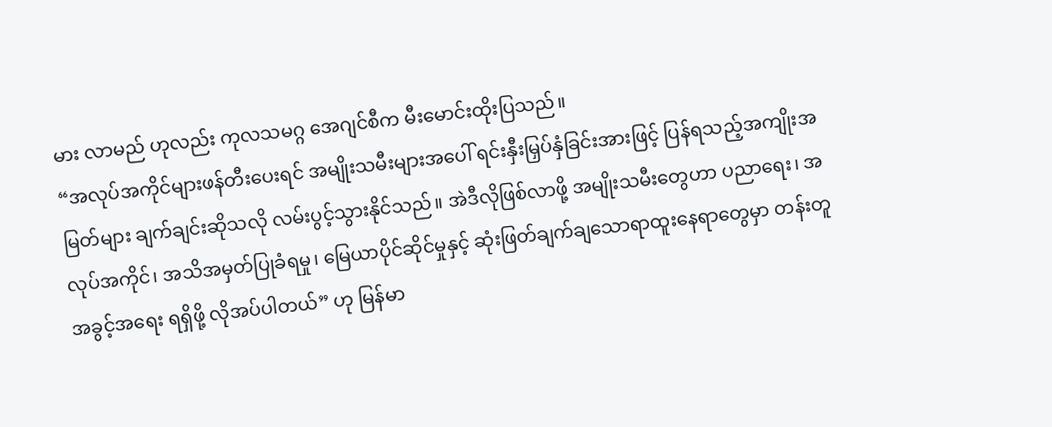မား လာမည် ဟုလည်း ကုလသမဂ္ဂ အေဂျင်စီက မီးမောင်းထိုးပြသည်။
“အလုပ်အကိုင်များဖန်တီးပေးရင် အမျိုးသမီးများအပေါ် ရင်းနှီးမြှပ်နှံခြင်းအားဖြင့် ပြန်ရသည့်အကျိုးအမြတ်များ ချက်ချင်းဆိုသလို လမ်းပွင့်သွားနိုင်သည်။ အဲဒီလိုဖြစ်လာဖို့ အမျိုးသမီးတွေဟာ ပညာရေး၊ အလုပ်အကိုင်၊ အသိအမှတ်ပြုခံရမှု၊ မြေယာပိုင်ဆိုင်မှုနှင့် ဆုံးဖြတ်ချက်ချသောရာထူးနေရာတွေမှာ တန်းတူအခွင့်အရေး ရရှိဖို့ လိုအပ်ပါတယ်” ဟု မြန်မာ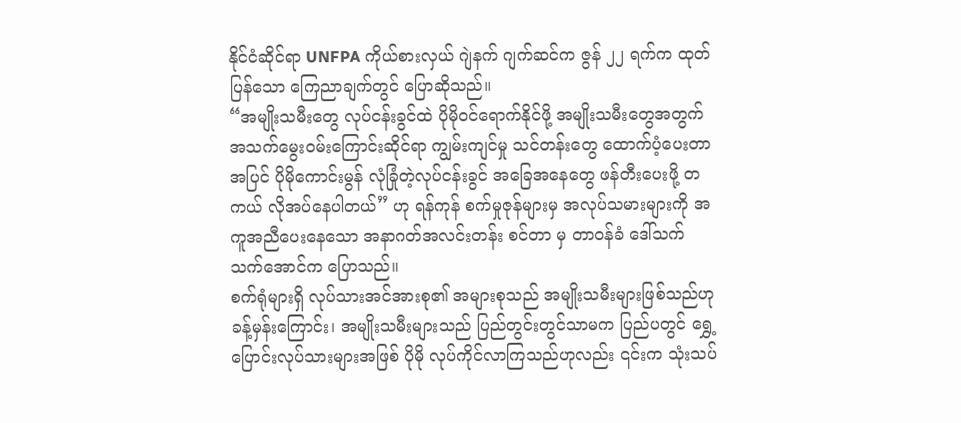နိုင်ငံဆိုင်ရာ UNFPA ကိုယ်စားလှယ် ဂျဲနက် ဂျက်ဆင်က ဇွန် ၂၂ ရက်က ထုတ်ပြန်သော ကြေညာချက်တွင် ပြောဆိုသည်။
“အမျိုးသမီးတွေ လုပ်ငန်းခွင်ထဲ ပိုမိုဝင်ရောက်နိုင်ဖို့ အမျိုးသမီးတွေအတွက် အသက်မွေးဝမ်းကြောင်းဆိုင်ရာ ကျွမ်းကျင်မှု သင်တန်းတွေ ထောက်ပံ့ပေးတာအပြင် ပိုမိုကောင်းမွန် လုံခြုံတဲ့လုပ်ငန်းခွင် အခြေအနေတွေ ဖန်တီးပေးဖို့ တကယ် လိုအပ်နေပါတယ်” ဟု ရန်ကုန် စက်မှုဇုန်များမှ အလုပ်သမားများကို အကူအညီပေးနေသော အနာဂတ်အလင်းတန်း စင်တာ မှ တာဝန်ခံ ဒေါ်သက်သက်အောင်က ပြောသည်။
စက်ရုံများရှိ လုပ်သားအင်အားစု၏ အများစုသည် အမျိုးသမီးများဖြစ်သည်ဟု ခန့်မှန်းကြောင်း၊ အမျိုးသမီးများသည် ပြည်တွင်းတွင်သာမက ပြည်ပတွင် ရွှေ့ပြောင်းလုပ်သားများအဖြစ် ပိုမို လုပ်ကိုင်လာကြသည်ဟုလည်း ၎င်းက သုံးသပ်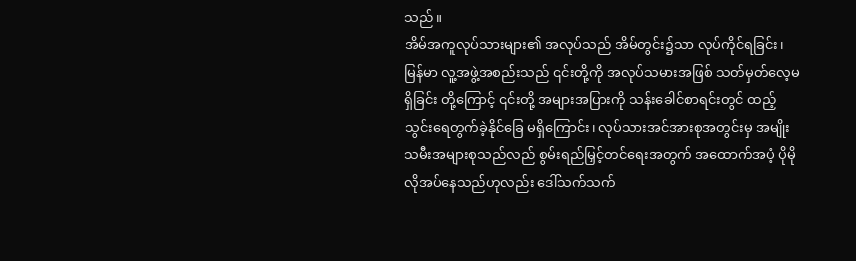သည်။
အိမ်အကူလုပ်သားများ၏ အလုပ်သည် အိမ်တွင်း၌သာ လုပ်ကိုင်ရခြင်း၊ မြန်မာ လူ့အဖွဲ့အစည်းသည် ၎င်းတို့ကို အလုပ်သမားအဖြစ် သတ်မှတ်လေ့မရှိခြင်း တို့ကြောင့် ၎င်းတို့ အများအပြားကို သန်းခေါင်စာရင်းတွင် ထည့်သွင်းရေတွက်ခဲ့နိုင်ခြေ မရှိကြောင်း၊ လုပ်သားအင်အားစုအတွင်းမှ အမျိုးသမီးအများစုသည်လည် စွမ်းရည်မြှင့်တင်ရေးအတွက် အထောက်အပံ့ ပိုမိုလိုအပ်နေသည်ဟုလည်း ဒေါ်သက်သက်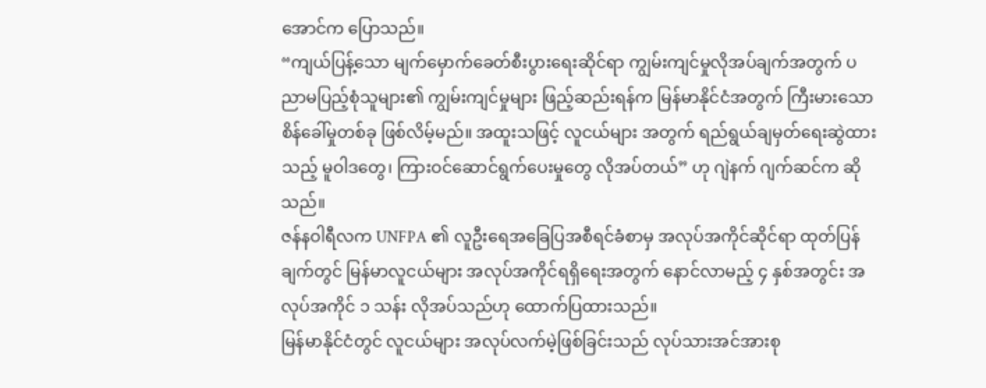အောင်က ပြောသည်။
“ကျယ်ပြန့်သော မျက်မှောက်ခေတ်စီးပွားရေးဆိုင်ရာ ကျွမ်းကျင်မှုလိုအပ်ချက်အတွက် ပညာမပြည့်စုံသူများ၏ ကျွမ်းကျင်မှုများ ဖြည့်ဆည်းရန်က မြန်မာနိုင်ငံအတွက် ကြီးမားသော စိန်ခေါ်မှုတစ်ခု ဖြစ်လိမ့်မည်။ အထူးသဖြင့် လူငယ်များ အတွက် ရည်ရွယ်ချမှတ်ရေးဆွဲထားသည့် မူဝါဒတွေ၊ ကြားဝင်ဆောင်ရွက်ပေးမှုတွေ လိုအပ်တယ်” ဟု ဂျဲနက် ဂျက်ဆင်က ဆိုသည်။
ဇန်နဝါရီလက UNFPA ၏ လူဦးရေအခြေပြအစီရင်ခံစာမှ အလုပ်အကိုင်ဆိုင်ရာ ထုတ်ပြန်ချက်တွင် မြန်မာလူငယ်များ အလုပ်အကိုင်ရရှိရေးအတွက် နောင်လာမည့် ၄ နှစ်အတွင်း အလုပ်အကိုင် ၁ သန်း လိုအပ်သည်ဟု ထောက်ပြထားသည်။
မြန်မာနိုင်ငံတွင် လူငယ်များ အလုပ်လက်မဲ့ဖြစ်ခြင်းသည် လုပ်သားအင်အားစု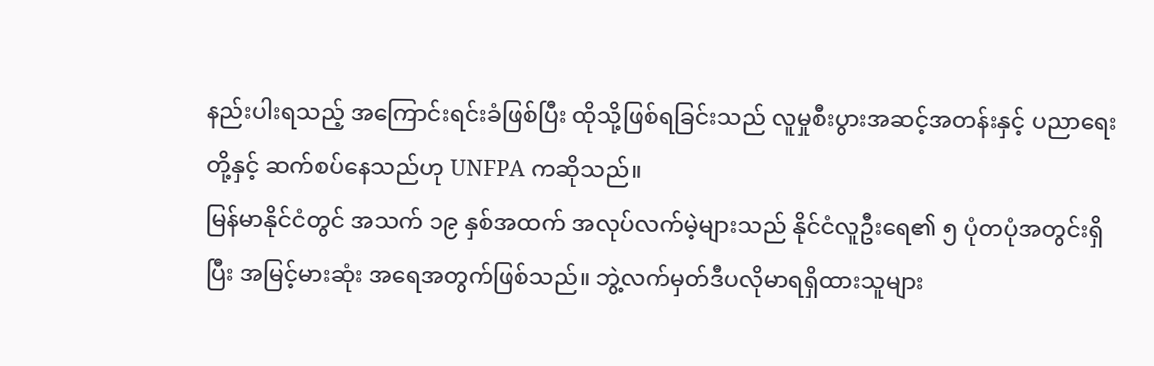နည်းပါးရသည့် အကြောင်းရင်းခံဖြစ်ပြီး ထိုသို့ဖြစ်ရခြင်းသည် လူမှုစီးပွားအဆင့်အတန်းနှင့် ပညာရေးတို့နှင့် ဆက်စပ်နေသည်ဟု UNFPA ကဆိုသည်။
မြန်မာနိုင်ငံတွင် အသက် ၁၉ နှစ်အထက် အလုပ်လက်မဲ့များသည် နိုင်ငံလူဦးရေ၏ ၅ ပုံတပုံအတွင်းရှိပြီး အမြင့်မားဆုံး အရေအတွက်ဖြစ်သည်။ ဘွဲ့လက်မှတ်ဒီပလိုမာရရှိထားသူများ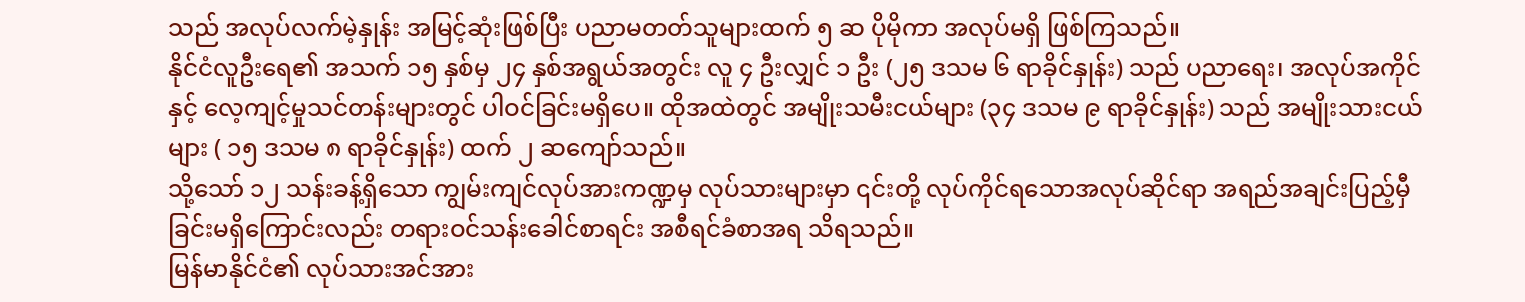သည် အလုပ်လက်မဲ့နှုန်း အမြင့်ဆုံးဖြစ်ပြီး ပညာမတတ်သူများထက် ၅ ဆ ပိုမိုကာ အလုပ်မရှိ ဖြစ်ကြသည်။
နိုင်ငံလူဦးရေ၏ အသက် ၁၅ နှစ်မှ ၂၄ နှစ်အရွယ်အတွင်း လူ ၄ ဦးလျှင် ၁ ဦး (၂၅ ဒသမ ၆ ရာခိုင်နှုန်း) သည် ပညာရေး၊ အလုပ်အကိုင်နှင့် လေ့ကျင့်မှုသင်တန်းများတွင် ပါဝင်ခြင်းမရှိပေ။ ထိုအထဲတွင် အမျိုးသမီးငယ်များ (၃၄ ဒသမ ၉ ရာခိုင်နှုန်း) သည် အမျိုးသားငယ်များ ( ၁၅ ဒသမ ၈ ရာခိုင်နှုန်း) ထက် ၂ ဆကျော်သည်။
သို့သော် ၁၂ သန်းခန့်ရှိသော ကျွမ်းကျင်လုပ်အားကဏ္ဍမှ လုပ်သားများမှာ ၎င်းတို့ လုပ်ကိုင်ရသောအလုပ်ဆိုင်ရာ အရည်အချင်းပြည့်မှီခြင်းမရှိကြောင်းလည်း တရားဝင်သန်းခေါင်စာရင်း အစီရင်ခံစာအရ သိရသည်။
မြန်မာနိုင်ငံ၏ လုပ်သားအင်အား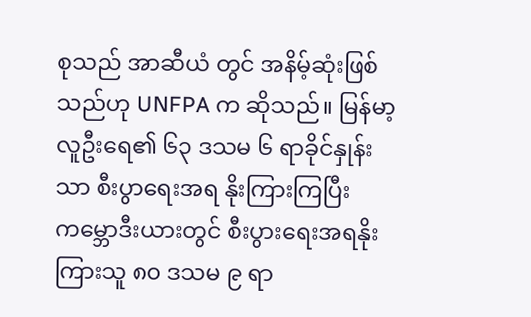စုသည် အာဆီယံ တွင် အနိမ့်ဆုံးဖြစ်သည်ဟု UNFPA က ဆိုသည်။ မြန်မာ့လူဦးရေ၏ ၆၃ ဒသမ ၆ ရာခိုင်နှုန်းသာ စီးပွာရေးအရ နိုးကြားကြပြီး ကမ္ဘောဒီးယားတွင် စီးပွားရေးအရနိုးကြားသူ ၈၀ ဒသမ ၉ ရာ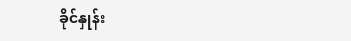ခိုင်နှုန်း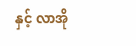နှင့် လာအို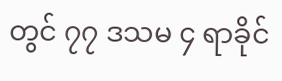တွင် ၇၇ ဒသမ ၄ ရာခိုင်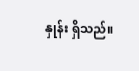နှုန်း ရှိသည်။